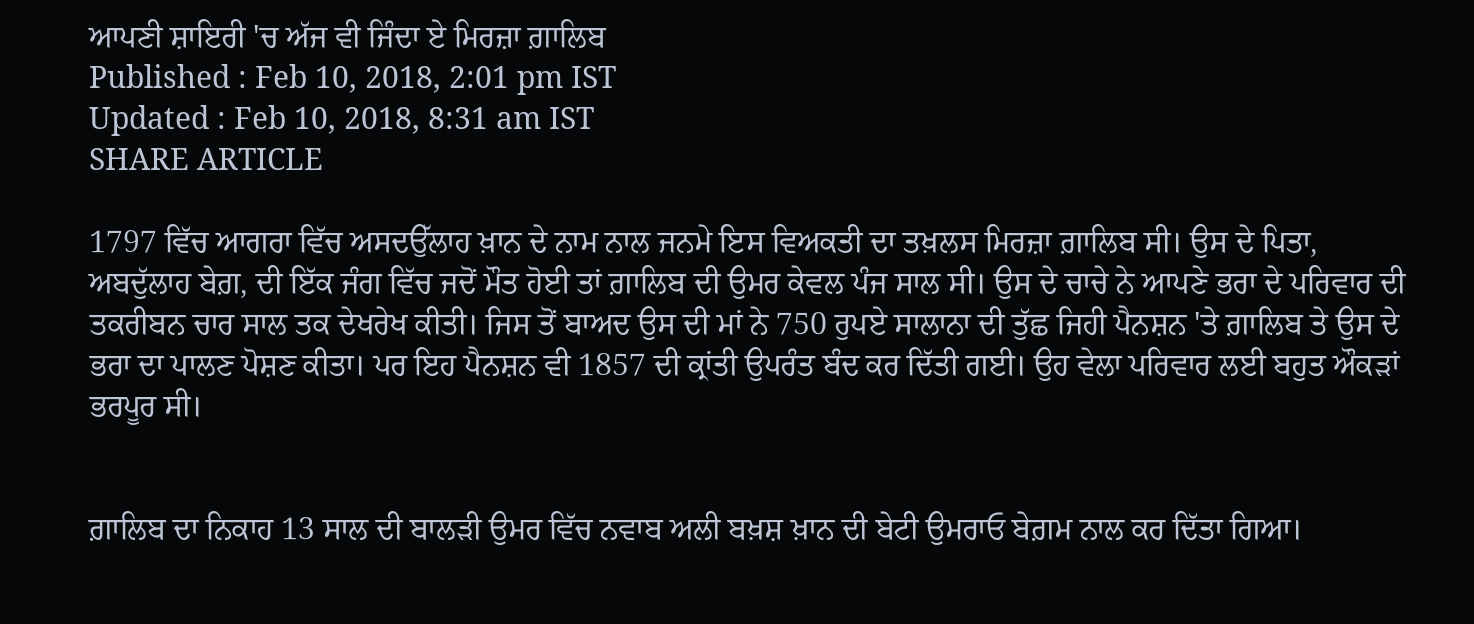ਆਪਣੀ ਸ਼ਾਇਰੀ 'ਚ ਅੱਜ ਵੀ ਜਿੰਦਾ ਏ ਮਿਰਜ਼ਾ ਗ਼ਾਲਿਬ
Published : Feb 10, 2018, 2:01 pm IST
Updated : Feb 10, 2018, 8:31 am IST
SHARE ARTICLE

1797 ਵਿੱਚ ਆਗਰਾ ਵਿੱਚ ਅਸਦਉੱਲਾਹ ਖ਼ਾਨ ਦੇ ਨਾਮ ਨਾਲ ਜਨਮੇ ਇਸ ਵਿਅਕਤੀ ਦਾ ਤਖ਼ਲਸ ਮਿਰਜ਼ਾ ਗ਼ਾਲਿਬ ਸੀ। ਉਸ ਦੇ ਪਿਤਾ, ਅਬਦੁੱਲਾਹ ਬੇਗ਼, ਦੀ ਇੱਕ ਜੰਗ ਵਿੱਚ ਜਦੋਂ ਮੌਤ ਹੋਈ ਤਾਂ ਗ਼ਾਲਿਬ ਦੀ ਉਮਰ ਕੇਵਲ ਪੰਜ ਸਾਲ ਸੀ। ਉਸ ਦੇ ਚਾਚੇ ਨੇ ਆਪਣੇ ਭਰਾ ਦੇ ਪਰਿਵਾਰ ਦੀ ਤਕਰੀਬਨ ਚਾਰ ਸਾਲ ਤਕ ਦੇਖਰੇਖ ਕੀਤੀ। ਜਿਸ ਤੋਂ ਬਾਅਦ ਉਸ ਦੀ ਮਾਂ ਨੇ 750 ਰੁਪਏ ਸਾਲਾਨਾ ਦੀ ਤੁੱਛ ਜਿਹੀ ਪੈਨਸ਼ਨ 'ਤੇ ਗ਼ਾਲਿਬ ਤੇ ਉਸ ਦੇ ਭਰਾ ਦਾ ਪਾਲਣ ਪੋਸ਼ਣ ਕੀਤਾ। ਪਰ ਇਹ ਪੈਨਸ਼ਨ ਵੀ 1857 ਦੀ ਕ੍ਰਾਂਤੀ ਉਪਰੰਤ ਬੰਦ ਕਰ ਦਿੱਤੀ ਗਈ। ਉਹ ਵੇਲਾ ਪਰਿਵਾਰ ਲਈ ਬਹੁਤ ਔਕੜਾਂ ਭਰਪੂਰ ਸੀ।


ਗ਼ਾਲਿਬ ਦਾ ਨਿਕਾਹ 13 ਸਾਲ ਦੀ ਬਾਲੜੀ ਉਮਰ ਵਿੱਚ ਨਵਾਬ ਅਲੀ ਬਖ਼ਸ਼ ਖ਼ਾਨ ਦੀ ਬੇਟੀ ਉਮਰਾਓ ਬੇਗ਼ਮ ਨਾਲ ਕਰ ਦਿੱਤਾ ਗਿਆ।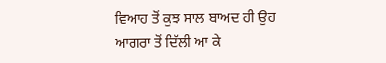ਵਿਆਹ ਤੋਂ ਕੁਝ ਸਾਲ ਬਾਅਦ ਹੀ ਉਹ ਆਗਰਾ ਤੋਂ ਦਿੱਲੀ ਆ ਕੇ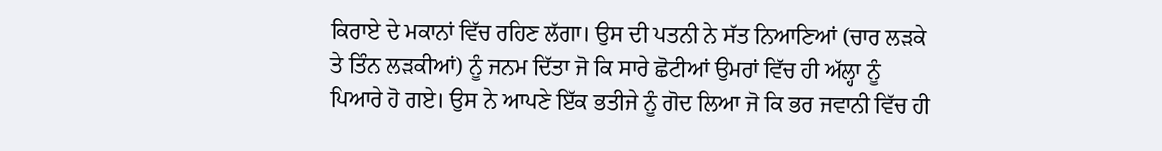ਕਿਰਾਏ ਦੇ ਮਕਾਨਾਂ ਵਿੱਚ ਰਹਿਣ ਲੱਗਾ। ਉਸ ਦੀ ਪਤਨੀ ਨੇ ਸੱਤ ਨਿਆਣਿਆਂ (ਚਾਰ ਲੜਕੇ ਤੇ ਤਿੰਨ ਲੜਕੀਆਂ) ਨੂੰ ਜਨਮ ਦਿੱਤਾ ਜੋ ਕਿ ਸਾਰੇ ਛੋਟੀਆਂ ਉਮਰਾਂ ਵਿੱਚ ਹੀ ਅੱਲ੍ਹਾ ਨੂੰ ਪਿਆਰੇ ਹੋ ਗਏ। ਉਸ ਨੇ ਆਪਣੇ ਇੱਕ ਭਤੀਜੇ ਨੂੰ ਗੋਦ ਲਿਆ ਜੋ ਕਿ ਭਰ ਜਵਾਨੀ ਵਿੱਚ ਹੀ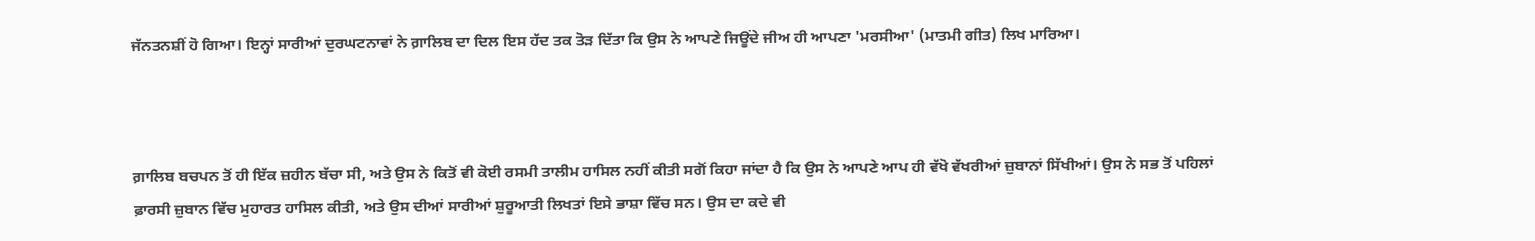ਜੱਨਤਨਸ਼ੀਂ ਹੋ ਗਿਆ। ਇਨ੍ਹਾਂ ਸਾਰੀਆਂ ਦੁਰਘਟਨਾਵਾਂ ਨੇ ਗ਼ਾਲਿਬ ਦਾ ਦਿਲ ਇਸ ਹੱਦ ਤਕ ਤੋੜ ਦਿੱਤਾ ਕਿ ਉਸ ਨੇ ਆਪਣੇ ਜਿਊਂਦੇ ਜੀਅ ਹੀ ਆਪਣਾ 'ਮਰਸੀਆ' (ਮਾਤਮੀ ਗੀਤ) ਲਿਖ ਮਾਰਿਆ।



ਗ਼ਾਲਿਬ ਬਚਪਨ ਤੋਂ ਹੀ ਇੱਕ ਜ਼ਹੀਨ ਬੱਚਾ ਸੀ, ਅਤੇ ਉਸ ਨੇ ਕਿਤੋਂ ਵੀ ਕੋਈ ਰਸਮੀ ਤਾਲੀਮ ਹਾਸਿਲ ਨਹੀਂ ਕੀਤੀ ਸਗੋਂ ਕਿਹਾ ਜਾਂਦਾ ਹੈ ਕਿ ਉਸ ਨੇ ਆਪਣੇ ਆਪ ਹੀ ਵੱਖੋ ਵੱਖਰੀਆਂ ਜ਼ੁਬਾਨਾਂ ਸਿੱਖੀਆਂ। ਉਸ ਨੇ ਸਭ ਤੋਂ ਪਹਿਲਾਂ ਫ਼ਾਰਸੀ ਜ਼ੁਬਾਨ ਵਿੱਚ ਮੁਹਾਰਤ ਹਾਸਿਲ ਕੀਤੀ, ਅਤੇ ਉਸ ਦੀਆਂ ਸਾਰੀਆਂ ਸ਼ੁਰੂਆਤੀ ਲਿਖਤਾਂ ਇਸੇ ਭਾਸ਼ਾ ਵਿੱਚ ਸਨ। ਉਸ ਦਾ ਕਦੇ ਵੀ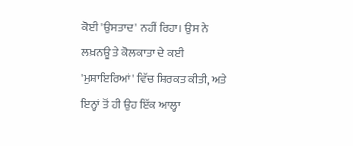ਕੋਈ 'ਉਸਤਾਦ' ਨਹੀਂ ਰਿਹਾ। ਉਸ ਨੇ ਲਖ਼ਨਊ ਤੇ ਕੋਲਕਾਤਾ ਦੇ ਕਈ 'ਮੁਸ਼ਾਇਰਿਆਂ' ਵਿੱਚ ਸ਼ਿਰਕਤ ਕੀਤੀ, ਅਤੇ ਇਨ੍ਹਾਂ ਤੋਂ ਹੀ ਉਹ ਇੱਕ ਆਲ੍ਹਾ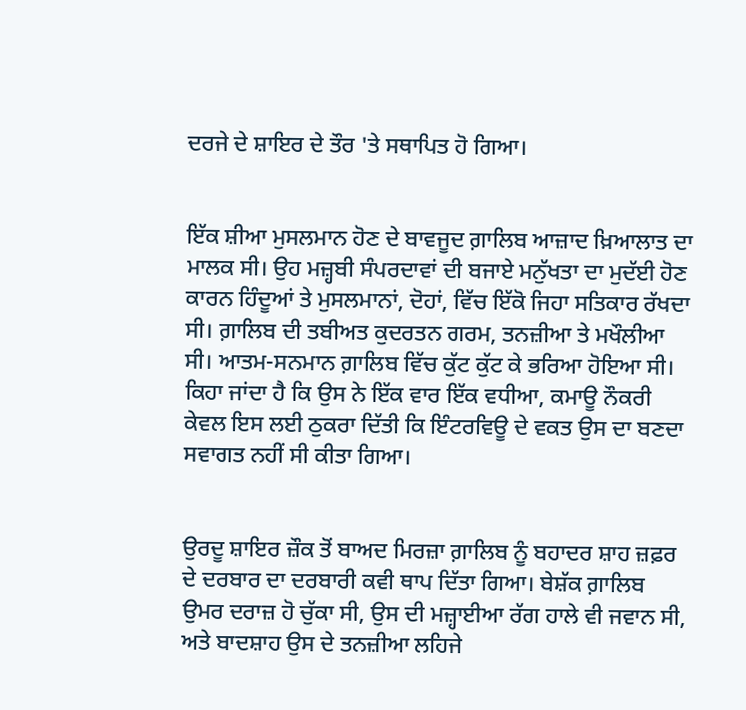ਦਰਜੇ ਦੇ ਸ਼ਾਇਰ ਦੇ ਤੌਰ 'ਤੇ ਸਥਾਪਿਤ ਹੋ ਗਿਆ।


ਇੱਕ ਸ਼ੀਆ ਮੁਸਲਮਾਨ ਹੋਣ ਦੇ ਬਾਵਜੂਦ ਗ਼ਾਲਿਬ ਆਜ਼ਾਦ ਖ਼ਿਆਲਾਤ ਦਾ ਮਾਲਕ ਸੀ। ਉਹ ਮਜ਼੍ਹਬੀ ਸੰਪਰਦਾਵਾਂ ਦੀ ਬਜਾਏ ਮਨੁੱਖਤਾ ਦਾ ਮੁਦੱਈ ਹੋਣ ਕਾਰਨ ਹਿੰਦੂਆਂ ਤੇ ਮੁਸਲਮਾਨਾਂ, ਦੋਹਾਂ, ਵਿੱਚ ਇੱਕੋ ਜਿਹਾ ਸਤਿਕਾਰ ਰੱਖਦਾ ਸੀ। ਗ਼ਾਲਿਬ ਦੀ ਤਬੀਅਤ ਕੁਦਰਤਨ ਗਰਮ, ਤਨਜ਼ੀਆ ਤੇ ਮਖੌਲੀਆ ਸੀ। ਆਤਮ-ਸਨਮਾਨ ਗ਼ਾਲਿਬ ਵਿੱਚ ਕੁੱਟ ਕੁੱਟ ਕੇ ਭਰਿਆ ਹੋਇਆ ਸੀ। ਕਿਹਾ ਜਾਂਦਾ ਹੈ ਕਿ ਉਸ ਨੇ ਇੱਕ ਵਾਰ ਇੱਕ ਵਧੀਆ, ਕਮਾਊ ਨੌਕਰੀ ਕੇਵਲ ਇਸ ਲਈ ਠੁਕਰਾ ਦਿੱਤੀ ਕਿ ਇੰਟਰਵਿਊ ਦੇ ਵਕਤ ਉਸ ਦਾ ਬਣਦਾ ਸਵਾਗਤ ਨਹੀਂ ਸੀ ਕੀਤਾ ਗਿਆ।


ਉਰਦੂ ਸ਼ਾਇਰ ਜ਼ੌਕ ਤੋਂ ਬਾਅਦ ਮਿਰਜ਼ਾ ਗ਼ਾਲਿਬ ਨੂੰ ਬਹਾਦਰ ਸ਼ਾਹ ਜ਼ਫ਼ਰ ਦੇ ਦਰਬਾਰ ਦਾ ਦਰਬਾਰੀ ਕਵੀ ਥਾਪ ਦਿੱਤਾ ਗਿਆ। ਬੇਸ਼ੱਕ ਗ਼ਾਲਿਬ ਉਮਰ ਦਰਾਜ਼ ਹੋ ਚੁੱਕਾ ਸੀ, ਉਸ ਦੀ ਮਜ਼੍ਹਾਈਆ ਰੱਗ ਹਾਲੇ ਵੀ ਜਵਾਨ ਸੀ, ਅਤੇ ਬਾਦਸ਼ਾਹ ਉਸ ਦੇ ਤਨਜ਼ੀਆ ਲਹਿਜੇ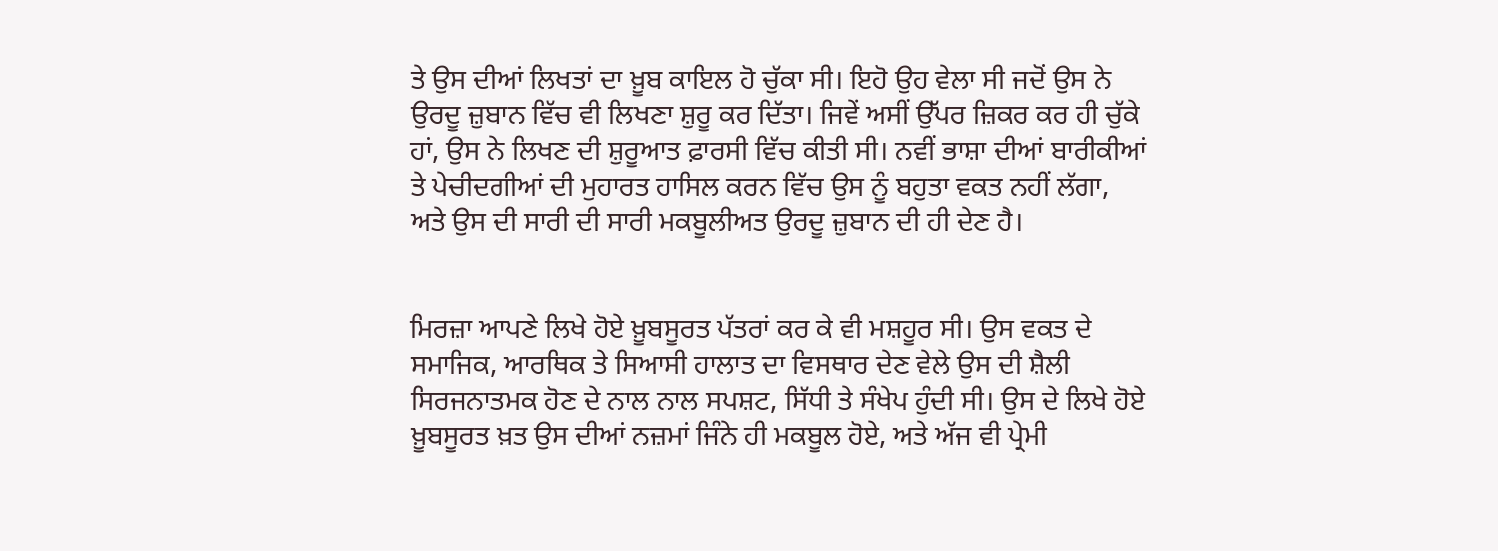ਤੇ ਉਸ ਦੀਆਂ ਲਿਖਤਾਂ ਦਾ ਖ਼ੂਬ ਕਾਇਲ ਹੋ ਚੁੱਕਾ ਸੀ। ਇਹੋ ਉਹ ਵੇਲਾ ਸੀ ਜਦੋਂ ਉਸ ਨੇ ਉਰਦੂ ਜ਼ੁਬਾਨ ਵਿੱਚ ਵੀ ਲਿਖਣਾ ਸ਼ੁਰੂ ਕਰ ਦਿੱਤਾ। ਜਿਵੇਂ ਅਸੀਂ ਉੱਪਰ ਜ਼ਿਕਰ ਕਰ ਹੀ ਚੁੱਕੇ ਹਾਂ, ਉਸ ਨੇ ਲਿਖਣ ਦੀ ਸ਼ੁਰੂਆਤ ਫ਼ਾਰਸੀ ਵਿੱਚ ਕੀਤੀ ਸੀ। ਨਵੀਂ ਭਾਸ਼ਾ ਦੀਆਂ ਬਾਰੀਕੀਆਂ ਤੇ ਪੇਚੀਦਗੀਆਂ ਦੀ ਮੁਹਾਰਤ ਹਾਸਿਲ ਕਰਨ ਵਿੱਚ ਉਸ ਨੂੰ ਬਹੁਤਾ ਵਕਤ ਨਹੀਂ ਲੱਗਾ, ਅਤੇ ਉਸ ਦੀ ਸਾਰੀ ਦੀ ਸਾਰੀ ਮਕਬੂਲੀਅਤ ਉਰਦੂ ਜ਼ੁਬਾਨ ਦੀ ਹੀ ਦੇਣ ਹੈ।


ਮਿਰਜ਼ਾ ਆਪਣੇ ਲਿਖੇ ਹੋਏ ਖ਼ੂਬਸੂਰਤ ਪੱਤਰਾਂ ਕਰ ਕੇ ਵੀ ਮਸ਼ਹੂਰ ਸੀ। ਉਸ ਵਕਤ ਦੇ ਸਮਾਜਿਕ, ਆਰਥਿਕ ਤੇ ਸਿਆਸੀ ਹਾਲਾਤ ਦਾ ਵਿਸਥਾਰ ਦੇਣ ਵੇਲੇ ਉਸ ਦੀ ਸ਼ੈਲੀ ਸਿਰਜਨਾਤਮਕ ਹੋਣ ਦੇ ਨਾਲ ਨਾਲ ਸਪਸ਼ਟ, ਸਿੱਧੀ ਤੇ ਸੰਖੇਪ ਹੁੰਦੀ ਸੀ। ਉਸ ਦੇ ਲਿਖੇ ਹੋਏ ਖ਼ੂਬਸੂਰਤ ਖ਼ਤ ਉਸ ਦੀਆਂ ਨਜ਼ਮਾਂ ਜਿੰਨੇ ਹੀ ਮਕਬੂਲ ਹੋਏ, ਅਤੇ ਅੱਜ ਵੀ ਪ੍ਰੇਮੀ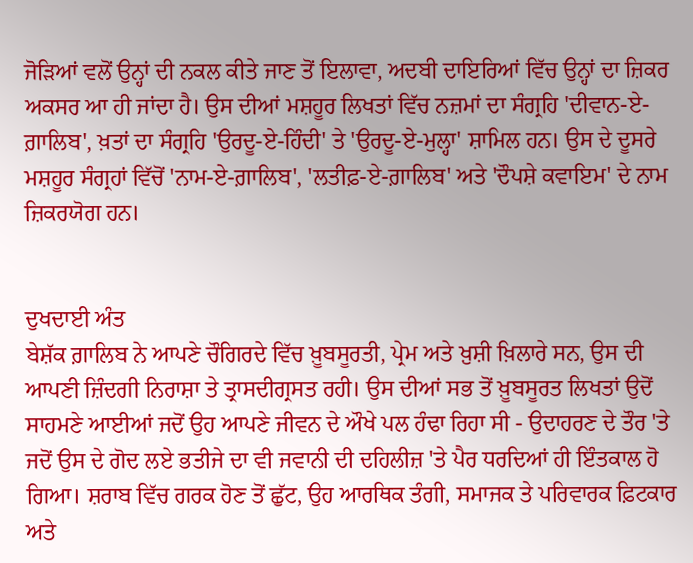ਜੋੜਿਆਂ ਵਲੋਂ ਉਨ੍ਹਾਂ ਦੀ ਨਕਲ ਕੀਤੇ ਜਾਣ ਤੋਂ ਇਲਾਵਾ, ਅਦਬੀ ਦਾਇਰਿਆਂ ਵਿੱਚ ਉਨ੍ਹਾਂ ਦਾ ਜ਼ਿਕਰ ਅਕਸਰ ਆ ਹੀ ਜਾਂਦਾ ਹੈ। ਉਸ ਦੀਆਂ ਮਸ਼ਹੂਰ ਲਿਖਤਾਂ ਵਿੱਚ ਨਜ਼ਮਾਂ ਦਾ ਸੰਗ੍ਰਹਿ 'ਦੀਵਾਨ-ਏ-ਗ਼ਾਲਿਬ', ਖ਼ਤਾਂ ਦਾ ਸੰਗ੍ਰਹਿ 'ਉਰਦੂ-ਏ-ਹਿੰਦੀ' ਤੇ 'ਉਰਦੂ-ਏ-ਮੁਲ੍ਹਾ' ਸ਼ਾਮਿਲ ਹਨ। ਉਸ ਦੇ ਦੂਸਰੇ ਮਸ਼ਹੂਰ ਸੰਗ੍ਰਹਾਂ ਵਿੱਚੋਂ 'ਨਾਮ-ਏ-ਗ਼ਾਲਿਬ', 'ਲਤੀਫ਼-ਏ-ਗ਼ਾਲਿਬ' ਅਤੇ 'ਦੌਪਸ਼ੇ ਕਵਾਇਮ' ਦੇ ਨਾਮ ਜ਼ਿਕਰਯੋਗ ਹਨ।


ਦੁਖਦਾਈ ਅੰਤ
ਬੇਸ਼ੱਕ ਗ਼ਾਲਿਬ ਨੇ ਆਪਣੇ ਚੌਗਿਰਦੇ ਵਿੱਚ ਖ਼ੂਬਸੂਰਤੀ, ਪ੍ਰੇਮ ਅਤੇ ਖ਼ੁਸ਼ੀ ਖ਼ਿਲਾਰੇ ਸਨ, ਉਸ ਦੀ ਆਪਣੀ ਜ਼ਿੰਦਗੀ ਨਿਰਾਸ਼ਾ ਤੇ ਤ੍ਰਾਸਦੀਗ੍ਰਸਤ ਰਹੀ। ਉਸ ਦੀਆਂ ਸਭ ਤੋਂ ਖ਼ੂਬਸੂਰਤ ਲਿਖਤਾਂ ਉਦੋਂ ਸਾਹਮਣੇ ਆਈਆਂ ਜਦੋਂ ਉਹ ਆਪਣੇ ਜੀਵਨ ਦੇ ਔਖੇ ਪਲ ਹੰਢਾ ਰਿਹਾ ਸੀ - ਉਦਾਹਰਣ ਦੇ ਤੌਰ 'ਤੇ ਜਦੋਂ ਉਸ ਦੇ ਗੋਦ ਲਏ ਭਤੀਜੇ ਦਾ ਵੀ ਜਵਾਨੀ ਦੀ ਦਹਿਲੀਜ਼ 'ਤੇ ਪੈਰ ਧਰਦਿਆਂ ਹੀ ਇੰਤਕਾਲ ਹੋ ਗਿਆ। ਸ਼ਰਾਬ ਵਿੱਚ ਗਰਕ ਹੋਣ ਤੋਂ ਛੁੱਟ, ਉਹ ਆਰਥਿਕ ਤੰਗੀ, ਸਮਾਜਕ ਤੇ ਪਰਿਵਾਰਕ ਫ਼ਿਟਕਾਰ ਅਤੇ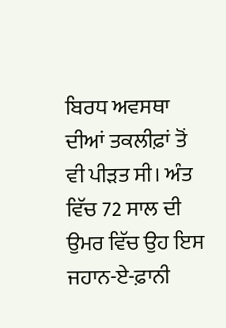ਬਿਰਧ ਅਵਸਥਾ ਦੀਆਂ ਤਕਲੀਫ਼ਾਂ ਤੋਂ ਵੀ ਪੀੜਤ ਸੀ। ਅੰਤ ਵਿੱਚ 72 ਸਾਲ ਦੀ ਉਮਰ ਵਿੱਚ ਉਹ ਇਸ ਜਹਾਨ-ਏ-ਫ਼ਾਨੀ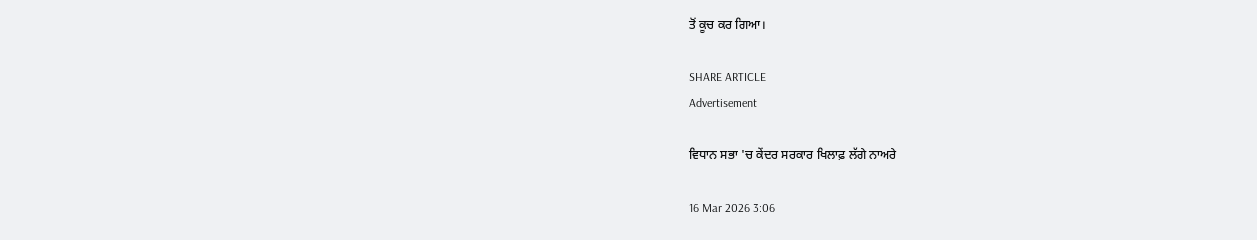ਤੋਂ ਕੂਚ ਕਰ ਗਿਆ।

SHARE ARTICLE
Advertisement

ਵਿਧਾਨ ਸਭਾ 'ਚ ਕੇਂਦਰ ਸਰਕਾਰ ਖਿਲਾਫ਼ ਲੱਗੇ ਨਾਅਰੇ

16 Mar 2026 3:06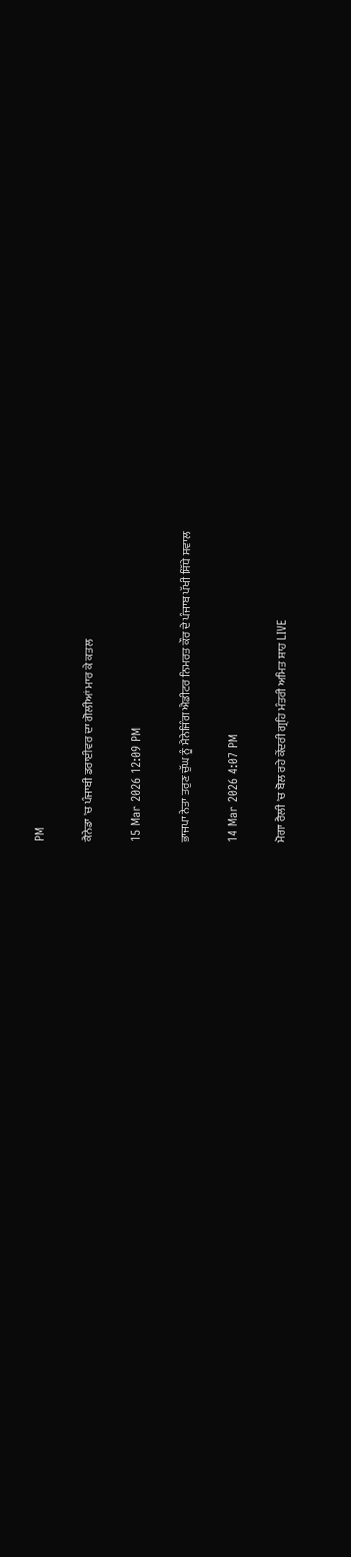PM

ਕੈਨੇਡਾ 'ਚ ਪੰਜਾਬੀ ਡਰਾਈਵਰ ਦਾ ਗੋਲੀਆਂ ਮਾਰ ਕੇ ਕਤਲ

15 Mar 2026 12:09 PM

ਭਾਜਪਾ ਨੇਤਾ ਤਰੁਣ ਚੁੱਘ ਨੂੰ ਮੈਨੇਜਿੰਗ ਐਡੀਟਰ ਨਿਮਰਤ ਕੌਰ ਦੇ ਪੰਜਾਬ ਪੱਖੀ ਸਿੱਧੇ ਸਵਾਲ

14 Mar 2026 4:07 PM

ਮੋਗਾ ਰੈਲੀ 'ਚ ਬੋਲ ਰਹੇ ਕੇਂਦਰੀ ਗ੍ਰਹਿ ਮੰਤਰੀ ਅਮਿਤ ਸ਼ਾਹ LIVE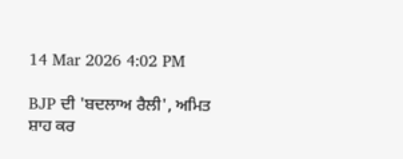14 Mar 2026 4:02 PM

BJP ਦੀ 'ਬਦਲਾਅ ਰੈਲੀ', ਅਮਿਤ ਸ਼ਾਹ ਕਰ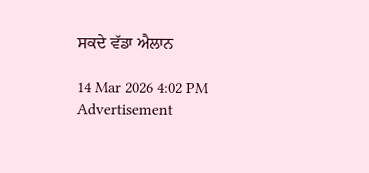ਸਕਦੇ ਵੱਡਾ ਐਲਾਨ

14 Mar 2026 4:02 PM
Advertisement